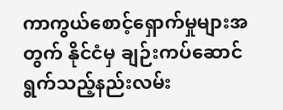ကာကွယ်စောင့်ရှောက်မှုများအတွက် နိုင်ငံမှ ချဉ်းကပ်ဆောင်ရွက်သည့်နည်းလမ်း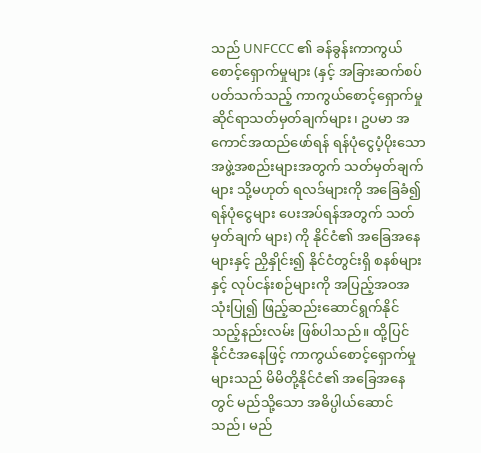သည် UNFCCC ၏ ခန်ခွန်းကာကွယ်စောင့်ရှောက်မှုများ (နှင့် အခြားဆက်စပ်ပတ်သက်သည့် ကာကွယ်စောင့်ရှောက်မှုဆိုင်ရာသတ်မှတ်ချက်များ၊ ဥပမာ အကောင်အထည်ဖော်ရန် ရန်ပုံငွေပံ့ပိုးသောအဖွဲ့အစည်းများအတွက် သတ်မှတ်ချက်များ သို့မဟုတ် ရလဒ်များကို အခြေခံ၍ ရန်ပုံငွေများ ပေးအပ်ရန်အတွက် သတ်မှတ်ချက် များ) ကို နိုင်ငံ၏ အခြေအနေများနှင့် ညှိနှိုင်း၍ နိုင်ငံတွင်းရှိ စနစ်များနှင့် လုပ်ငန်းစဉ်များကို အပြည့်အဝအသုံးပြု၍ ဖြည့်ဆည်းဆောင်ရွက်နိုင်သည့်နည်းလမ်း ဖြစ်ပါသည်။ ထို့ပြင် နိုင်ငံအနေဖြင့် ကာကွယ်စောင့်ရှောက်မှုများသည် မိမိတို့နိုင်ငံ၏ အခြေအနေတွင် မည်သို့သော အဓိပ္ပါယ်ဆောင်သည်၊ မည်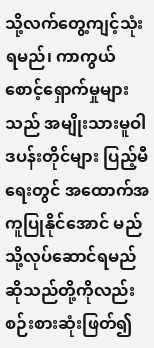သို့လက်တွေ့ကျင့်သုံးရမည်၊ ကာကွယ်စောင့်ရှောက်မှုများသည် အမျိုးသားမူဝါဒပန်းတိုင်များ ပြည့်မီရေးတွင် အထောက်အကူပြုနိုင်အောင် မည်သို့လုပ်ဆောင်ရမည်ဆိုသည်တို့ကိုလည်း စဉ်းစားဆုံးဖြတ်၍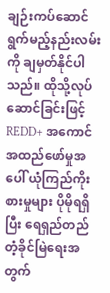ချဉ်းကပ်ဆောင်ရွက်မည့်နည်းလမ်းကို ချမှတ်နိုင်ပါသည်။ ထိုသို့လုပ်ဆောင်ခြင်းဖြင့် REDD+ အကောင်အထည်ဖော်မှုအပေါ် ယုံကြည်ကိုးစားမှုများ ပိုမိုရရှိပြီး ရေရှည်တည်တံ့ခိုင်မြဲရေးအတွက်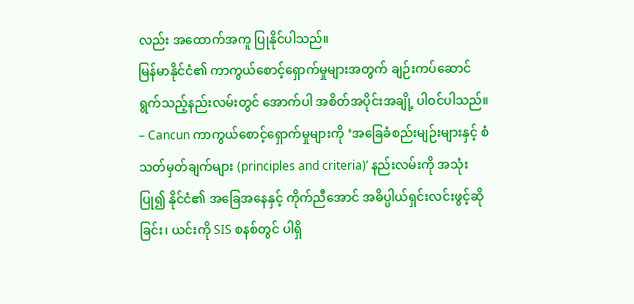လည်း အထောက်အကူ ပြုနိုင်ပါသည်။
မြန်မာနိုင်ငံ၏ ကာကွယ်စောင့်ရှောက်မှုများအတွက် ချဉ်းကပ်ဆောင်ရွက်သည့်နည်းလမ်းတွင် အောက်ပါ အစိတ်အပိုင်းအချို့ ပါဝင်ပါသည်။
– Cancun ကာကွယ်စောင့်ရှောက်မှုများကို ‘အခြေခံစည်းမျဉ်းများနှင့် စံသတ်မှတ်ချက်များ (principles and criteria)’ နည်းလမ်းကို အသုံးပြု၍ နိုင်ငံ၏ အခြေအနေနှင့် ကိုက်ညီအောင် အဓိပ္ပါယ်ရှင်းလင်းဖွင့်ဆိုခြင်း၊ ယင်းကို SIS စနစ်တွင် ပါရှိ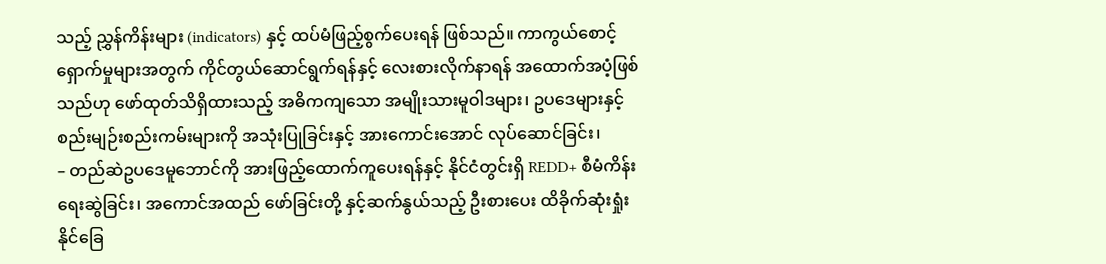သည့် ညွှန်ကိန်းများ (indicators) နှင့် ထပ်မံဖြည့်စွက်ပေးရန် ဖြစ်သည်။ ကာကွယ်စောင့်ရှောက်မှုများအတွက် ကိုင်တွယ်ဆောင်ရွက်ရန်နှင့် လေးစားလိုက်နာရန် အထောက်အပံ့ဖြစ်သည်ဟု ဖော်ထုတ်သိရှိထားသည့် အဓိကကျသော အမျိုးသားမူဝါဒများ၊ ဥပဒေများနှင့် စည်းမျဉ်းစည်းကမ်းများကို အသုံးပြုခြင်းနှင့် အားကောင်းအောင် လုပ်ဆောင်ခြင်း၊
– တည်ဆဲဥပဒေမူဘောင်ကို အားဖြည့်ထောက်ကူပေးရန်နှင့် နိုင်ငံတွင်းရှိ REDD+ စီမံကိန်းရေးဆွဲခြင်း၊ အကောင်အထည် ဖော်ခြင်းတို့ နှင့်ဆက်နွယ်သည့် ဦးစားပေး ထိခိုက်ဆုံးရှုံးနိုင်ခြေ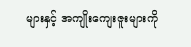များနှင့် အကျိုးကျေးဇူးများကို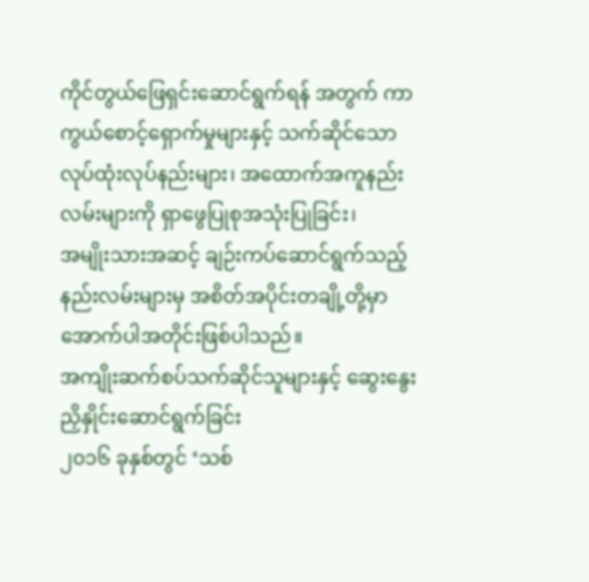ကိုင်တွယ်ဖြေရှင်းဆောင်ရွက်ရန် အတွက် ကာကွယ်စောင့်ရှောက်မှုများနှင့် သက်ဆိုင်သော လုပ်ထုံးလုပ်နည်းများ၊ အထောက်အကူနည်းလမ်းများကို ရှာဖွေပြုစုအသုံးပြုခြင်း၊
အမျိုးသားအဆင့် ချဉ်းကပ်ဆောင်ရွက်သည့်နည်းလမ်းများမှ အစိတ်အပိုင်းတချို့တို့မှာ အောက်ပါအတိုင်းဖြစ်ပါသည်။
အကျိုးဆက်စပ်သက်ဆိုင်သူများနှင့် ဆွေးနွေးညှိနှိုင်းဆောင်ရွက်ခြင်း
၂၀၁၆ ခုနှစ်တွင် ‘သစ်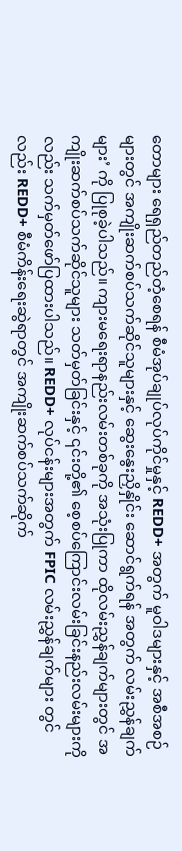တောများ ရေရှည်တည်တံ့စေရန် စီမံအုပ်ချုပ်လုပ်ကိုင်မှုနှင့် REDD+ အတွက် မူဝါဒများနှင့် အစီအစဉ်များတွင် အကျိုးဆက်စပ်သက်ဆိုင်သူများနှင့် ဆွေးနွေးညှိနှိုင်း ဆောင်ရွက်ရန် အတွက် လမ်းညွှန်ချက်များ’ ကို ပြုစုခဲ့ပါသည်။ ကျားမရေးရာနည်းလမ်းတစ်ခုကို အသုံးပြုကာ ထိုလမ်းညွှန်ချက်များတွင် အကျိုးဆက်စပ်သက်ဆိုင်သူများ သတ်မှတ်ခြင်းနှင့် ၎င်းတို့၏ စေ့စပ်ကြောင်းလမ်းခြင်းနည်းလမ်းများကိုလည်း သက်မှတ်ဖော်ပြထားပါသည်။ REDD+ လုပ်ငန်းများအတွက် FPIC လမ်းညွှန်ချက်များ တွင်လည်း REDD+ စီမံကိန်းရေးဆွဲရာတွင် အကျိုးဆက်စပ်သက်ဆိုက်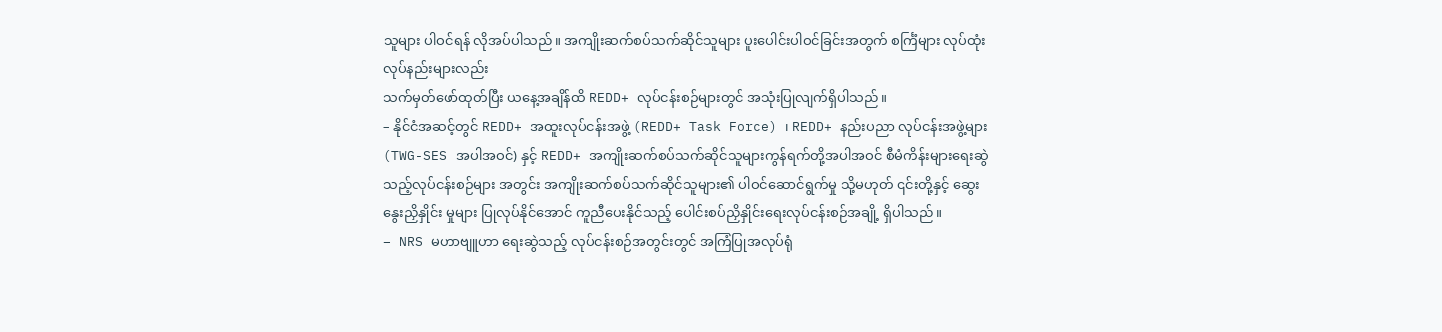သူများ ပါဝင်ရန် လိုအပ်ပါသည်။ အကျိုးဆက်စပ်သက်ဆိုင်သူများ ပူးပေါင်းပါဝင်ခြင်းအတွက် စင်္ကြံများ လုပ်ထုံးလုပ်နည်းများလည်း
သက်မှတ်ဖော်ထုတ်ပြီး ယနေ့အချိန်ထိ REDD+ လုပ်ငန်းစဉ်များတွင် အသုံးပြုလျက်ရှိပါသည်။
– နိုင်ငံအဆင့်တွင် REDD+ အထူးလုပ်ငန်းအဖွဲ့ (REDD+ Task Force) ၊ REDD+ နည်းပညာ လုပ်ငန်းအဖွဲ့များ (TWG-SES အပါအဝင်) နှင့် REDD+ အကျိုးဆက်စပ်သက်ဆိုင်သူများကွန်ရက်တို့အပါအဝင် စီမံကိန်းများရေးဆွဲသည့်လုပ်ငန်းစဉ်များ အတွင်း အကျိုးဆက်စပ်သက်ဆိုင်သူများ၏ ပါဝင်ဆောင်ရွက်မှု သို့မဟုတ် ၎င်းတို့နှင့် ဆွေးနွေးညှိနှိုင်း မှုများ ပြုလုပ်နိုင်အောင် ကူညီပေးနိုင်သည့် ပေါင်းစပ်ညှိနှိုင်းရေးလုပ်ငန်းစဉ်အချို့ ရှိပါသည်။
– NRS မဟာဗျူဟာ ရေးဆွဲသည့် လုပ်ငန်းစဉ်အတွင်းတွင် အကြံပြုအလုပ်ရုံ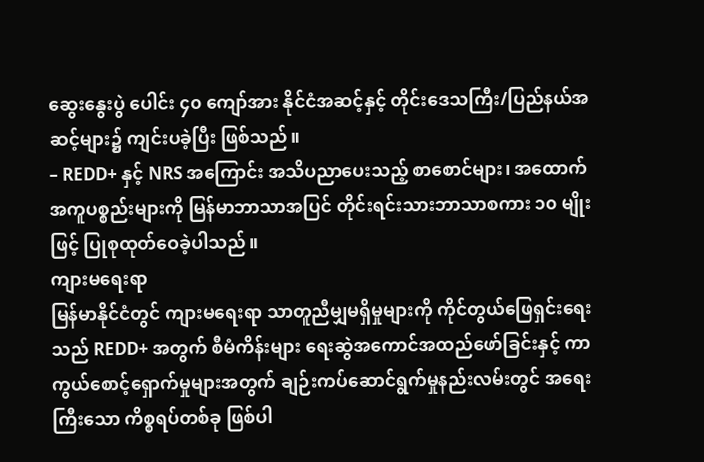ဆွေးနွေးပွဲ ပေါင်း ၄၀ ကျော်အား နိုင်ငံအဆင့်နှင့် တိုင်းဒေသကြီး/ပြည်နယ်အဆင့်များ၌ ကျင်းပခဲ့ပြီး ဖြစ်သည်။
– REDD+ နှင့် NRS အကြောင်း အသိပညာပေးသည့် စာစောင်များ၊ အထောက်အကူပစ္စည်းများကို မြန်မာဘာသာအပြင် တိုင်းရင်းသားဘာသာစကား ၁၀ မျိုး ဖြင့် ပြုစုထုတ်ဝေခဲ့ပါသည်။
ကျားမရေးရာ
မြန်မာနိုင်ငံတွင် ကျားမရေးရာ သာတူညီမျှမရှိမှုများကို ကိုင်တွယ်ဖြေရှင်းရေးသည် REDD+ အတွက် စီမံကိန်းများ ရေးဆွဲအကောင်အထည်ဖော်ခြင်းနှင့် ကာကွယ်စောင့်ရှောက်မှုများအတွက် ချဉ်းကပ်ဆောင်ရွက်မှုနည်းလမ်းတွင် အရေးကြီးသော ကိစ္စရပ်တစ်ခု ဖြစ်ပါ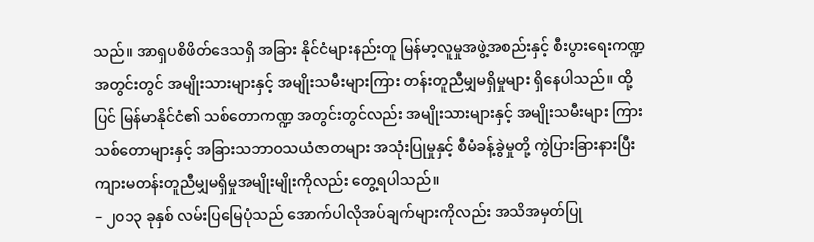သည်။ အာရှပစိဖိတ်ဒေသရှိ အခြား နိုင်ငံများနည်းတူ မြန်မာ့လူမှုအဖွဲ့အစည်းနှင့် စီးပွားရေးကဏ္ဍအတွင်းတွင် အမျိုးသားများနှင့် အမျိုးသမီးများကြား တန်းတူညီမျှမရှိမှုများ ရှိနေပါသည်။ ထို့ပြင် မြန်မာနိုင်ငံ၏ သစ်တောကဏ္ဍ အတွင်းတွင်လည်း အမျိုးသားများနှင့် အမျိုးသမီးများ ကြား သစ်တောများနှင့် အခြားသဘာဝသယံဇာတများ အသုံးပြုမှုနှင့် စီမံခန့်ခွဲမှုတို့ ကွဲပြားခြားနားပြီး ကျားမတန်းတူညီမျှမရှိမှုအမျိုးမျိုးကိုလည်း တွေ့ရပါသည်။
– ၂၀၁၃ ခုနှစ် လမ်းပြမြေပုံသည် အောက်ပါလိုအပ်ချက်များကိုလည်း အသိအမှတ်ပြု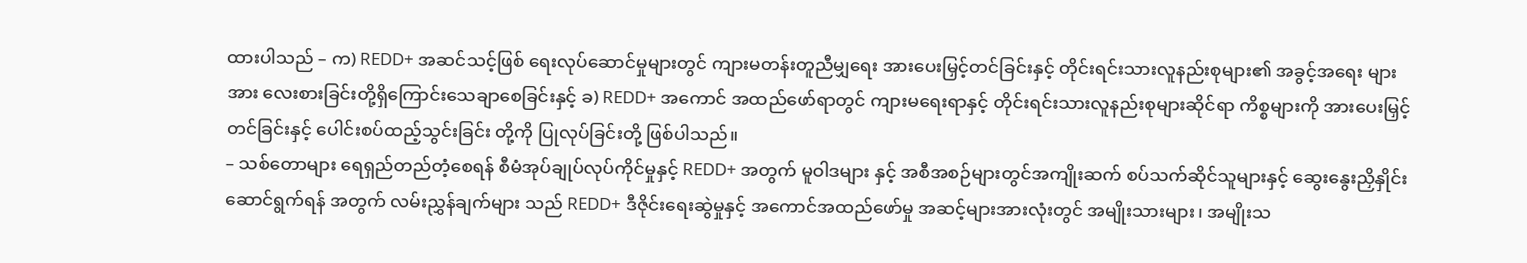ထားပါသည် – က) REDD+ အဆင်သင့်ဖြစ် ရေးလုပ်ဆောင်မှုများတွင် ကျားမတန်းတူညီမျှရေး အားပေးမြှင့်တင်ခြင်းနှင့် တိုင်းရင်းသားလူနည်းစုများ၏ အခွင့်အရေး များအား လေးစားခြင်းတို့ရှိကြောင်းသေချာစေခြင်းနှင့် ခ) REDD+ အကောင် အထည်ဖော်ရာတွင် ကျားမရေးရာနှင့် တိုင်းရင်းသားလူနည်းစုများဆိုင်ရာ ကိစ္စများကို အားပေးမြှင့်တင်ခြင်းနှင့် ပေါင်းစပ်ထည့်သွင်းခြင်း တို့ကို ပြုလုပ်ခြင်းတို့ ဖြစ်ပါသည်။
– သစ်တောများ ရေရှည်တည်တံ့စေရန် စီမံအုပ်ချုပ်လုပ်ကိုင်မှုနှင့် REDD+ အတွက် မူဝါဒများ နှင့် အစီအစဉ်များတွင်အကျိုးဆက် စပ်သက်ဆိုင်သူများနှင့် ဆွေးနွေးညှိနှိုင်းဆောင်ရွက်ရန် အတွက် လမ်းညွှန်ချက်များ သည် REDD+ ဒီဇိုင်းရေးဆွဲမှုနှင့် အကောင်အထည်ဖော်မှု အဆင့်များအားလုံးတွင် အမျိုးသားများ၊ အမျိုးသ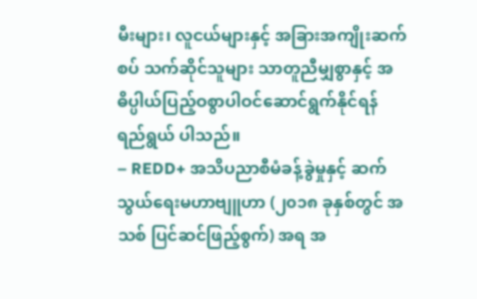မီးများ၊ လူငယ်များနှင့် အခြားအကျိုးဆက် စပ် သက်ဆိုင်သူများ သာတူညီမျှစွာနှင့် အဓိပ္ပါယ်ပြည့်ဝစွာပါဝင်ဆောင်ရွက်နိုင်ရန် ရည်ရွယ် ပါသည်။
– REDD+ အသိပညာစီမံခန့်ခွဲမှုနှင့် ဆက်သွယ်ရေးမဟာဗျူဟာ (၂၀၁၈ ခုနှစ်တွင် အသစ် ပြင်ဆင်ဖြည့်စွက်) အရ အ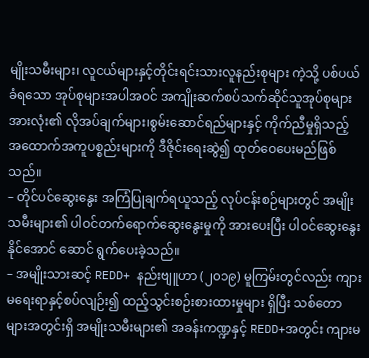မျိုးသမီးများ၊ လူငယ်များနှင့်တိုင်းရင်းသားလူနည်းစုများ ကဲ့သို့ ပစ်ပယ်ခံရသော အုပ်စုများအပါအဝင် အကျိုးဆက်စပ်သက်ဆိုင်သူအုပ်စုများ အားလုံး၏ လိုအပ်ချက်များ၊စွမ်းဆောင်ရည်များနှင့် ကိုက်ညီမှုရှိသည့် အထောက်အကူပစ္စည်းများကို ဒီဇိုင်းရေးဆွဲ၍ ထုတ်ဝေပေးမည်ဖြစ်သည်။
– တိုင်ပင်ဆွေးနွေး အကြံပြုချက်ရယူသည့် လုပ်ငန်းစဉ်များတွင် အမျိုးသမီးများ၏ ပါဝင်တက်ရောက်ဆွေးနွေးမှုကို အားပေးပြီး ပါဝင်ဆွေးနွေးနိုင်အောင် ဆောင် ရွက်ပေးခဲ့သည်။
– အမျိုးသားဆင့် REDD+ နည်းဗျူဟာ (၂၀၁၉) မူကြမ်းတွင်လည်း ကျားမရေးရာနှင့်စပ်လျဉ်း၍ ထည့်သွင်းစဉ်းစားထားမှုများ ရှိပြီး သစ်တောများအတွင်းရှိ အမျိုးသမီးများ၏ အခန်းကဏ္ဍနှင့် REDD+အတွင်း ကျားမ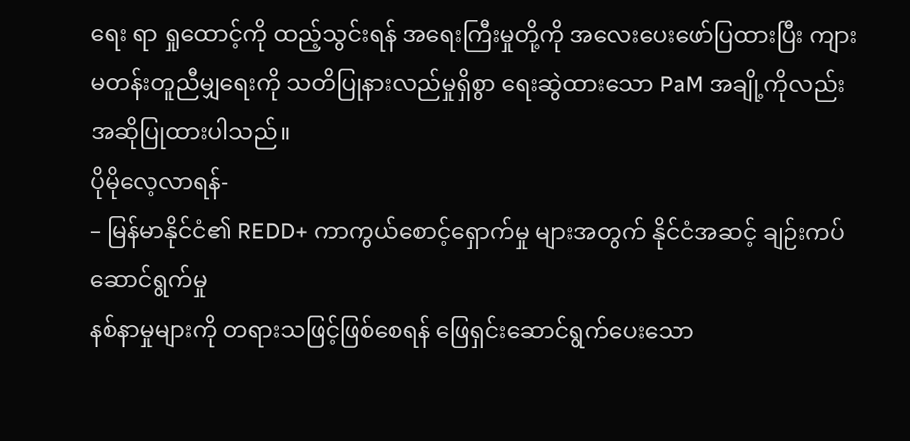ရေး ရာ ရှုထောင့်ကို ထည့်သွင်းရန် အရေးကြီးမှုတို့ကို အလေးပေးဖော်ပြထားပြီး ကျားမတန်းတူညီမျှရေးကို သတိပြုနားလည်မှုရှိစွာ ရေးဆွဲထားသော PaM အချို့ကိုလည်းအဆိုပြုထားပါသည်။
ပိုမိုလေ့လာရန်-
– မြန်မာနိုင်ငံ၏ REDD+ ကာကွယ်စောင့်ရှောက်မှု များအတွက် နိုင်ငံအဆင့် ချဉ်းကပ်ဆောင်ရွက်မှု
နစ်နာမှုများကို တရားသဖြင့်ဖြစ်စေရန် ဖြေရှင်းဆောင်ရွက်ပေးသော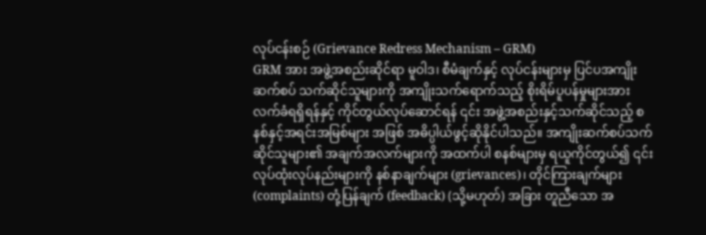လုပ်ငန်းစဉ် (Grievance Redress Mechanism – GRM)
GRM အား အဖွဲ့အစည်းဆိုင်ရာ မူဝါဒ၊ စီမံချက်နှင့် လုပ်ငန်းများမှ ပြင်ပအကျိုးဆက်စပ် သက်ဆိုင်သူများကို အကျိုးသက်ရောက်သည့် စိုးရိမ်ပူပန်မှုများအား လက်ခံရရှိရန်နှင့် ကိုင်တွယ်လုပ်ဆောင်ရန် ၎င်း အဖွဲ့အစည်းနှင့်သက်ဆိုင်သည့် စနစ်နှင့်အရင်းအမြစ်များ အဖြစ် အဓိပ္ပါယ်ဖွင့်ဆိုနိုင်ပါသည်။ အကျိုးဆက်စပ်သက်ဆိုင်သူများ၏ အချက်အလက်များကို အထက်ပါ စနစ်များမှ ရယူကိုင်တွယ်၍ ၎င်းလုပ်ထုံးလုပ်နည်းများကို နစ်နာချက်များ (grievances)၊ တိုင်ကြားချက်များ (complaints) တုံ့ပြန်ချက် (feedback) (သို့မဟုတ်) အခြား တူညီသော အ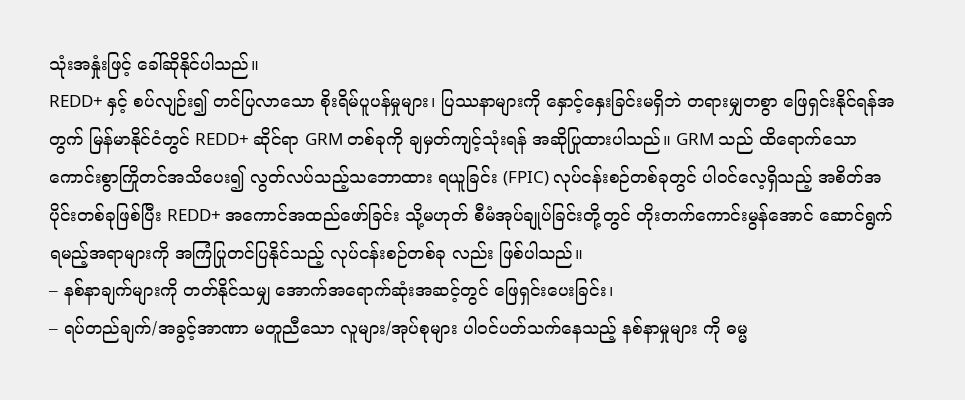သုံးအနှုံးဖြင့် ခေါ်ဆိုနိုင်ပါသည်။
REDD+ နှင့် စပ်လျဉ်း၍ တင်ပြလာသော စိုးရိမ်ပူပန်မှုများ၊ ပြဿနာများကို နှောင့်နှေးခြင်းမရှိဘဲ တရားမျှတစွာ ဖြေရှင်းနိုင်ရန်အတွက် မြန်မာနိုင်ငံတွင် REDD+ ဆိုင်ရာ GRM တစ်ခုကို ချမှတ်ကျင့်သုံးရန် အဆိုပြုထားပါသည်။ GRM သည် ထိရောက်သော ကောင်းစွာကြိုတင်အသိပေး၍ လွတ်လပ်သည့်သဘောထား ရယူခြင်း (FPIC) လုပ်ငန်းစဉ်တစ်ခုတွင် ပါဝင်လေ့ရှိသည့် အစိတ်အပိုင်းတစ်ခုဖြစ်ပြီး REDD+ အကောင်အထည်ဖော်ခြင်း သို့မဟုတ် စီမံအုပ်ချုပ်ခြင်းတို့တွင် တိုးတက်ကောင်းမွန်အောင် ဆောင်ရွက်ရမည့်အရာများကို အကြံပြုတင်ပြနိုင်သည့် လုပ်ငန်းစဉ်တစ်ခု လည်း ဖြစ်ပါသည်။
– နစ်နာချက်များကို တတ်နိုင်သမျှ အောက်အရောက်ဆုံးအဆင့်တွင် ဖြေရှင်းပေးခြင်း၊
– ရပ်တည်ချက်/အခွင့်အာဏာ မတူညီသော လူများ/အုပ်စုများ ပါဝင်ပတ်သက်နေသည့် နစ်နာမှုများ ကို ဓမ္မ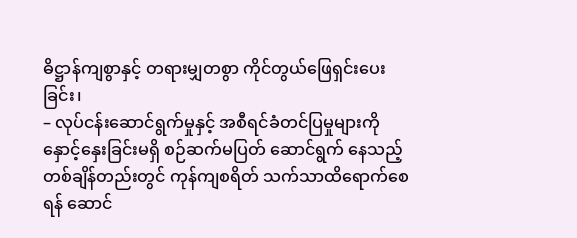ဓိဋ္ဌာန်ကျစွာနှင့် တရားမျှတစွာ ကိုင်တွယ်ဖြေရှင်းပေးခြင်း၊
– လုပ်ငန်းဆောင်ရွက်မှုနှင့် အစီရင်ခံတင်ပြမှုများကို နှောင့်နှေးခြင်းမရှိ စဉ်ဆက်မပြတ် ဆောင်ရွက် နေသည့်တစ်ချိန်တည်းတွင် ကုန်ကျစရိတ် သက်သာထိရောက်စေရန် ဆောင်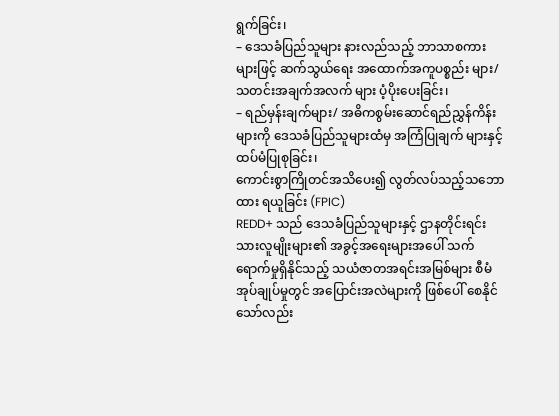ရွက်ခြင်း၊
– ဒေသခံပြည်သူများ နားလည်သည့် ဘာသာစကားများဖြင့် ဆက်သွယ်ရေး အထောက်အကူပစ္စည်း များ/ သတင်းအချက်အလက် များ ပံ့ပိုးပေးခြင်း၊
– ရည်မှန်းချက်များ/ အဓိကစွမ်းဆောင်ရည်ညွှန်ကိန်းများကို ဒေသခံပြည်သူများထံမှ အကြံပြုချက် များနှင့် ထပ်မံပြုစုခြင်း၊
ကောင်းစွာကြိုတင်အသိပေး၍ လွတ်လပ်သည့်သဘောထား ရယူခြင်း (FPIC)
REDD+ သည် ဒေသခံပြည်သူများနှင့် ဌာနတိုင်းရင်းသားလူမျိုးများ၏ အခွင့်အရေးများအပေါ် သက် ရောက်မှုရှိနိုင်သည့် သယံဇာတအရင်းအမြစ်များ စီမံအုပ်ချုပ်မှုတွင် အပြောင်းအလဲများကို ဖြစ်ပေါ် စေနိုင်သော်လည်း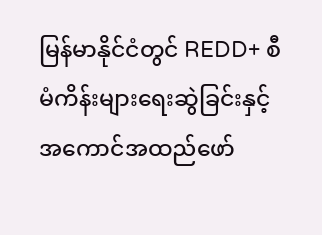မြန်မာနိုင်ငံတွင် REDD+ စီမံကိန်းများရေးဆွဲခြင်းနှင့် အကောင်အထည်ဖော်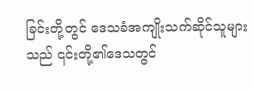ခြင်းတို့တွင် ဒေသခံအကျိုးသက်ဆိုင်သူများသည် ၎င်းတို့၏ဒေသတွင်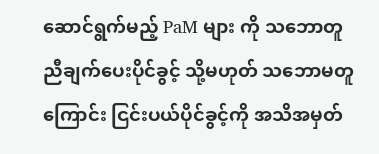ဆောင်ရွက်မည့် PaM များ ကို သဘောတူညီချက်ပေးပိုင်ခွင့် သို့မဟုတ် သဘောမတူကြောင်း ငြင်းပယ်ပိုင်ခွင့်ကို အသိအမှတ်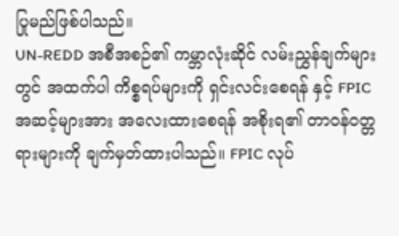ပြုမည်ဖြစ်ပါသည်။
UN-REDD အစီအစဉ်၏ ကမ္ဘာလုံးဆိုင် လမ်းညွှန်ချက်များတွင် အထက်ပါ ကိစ္စရပ်များကို ရှင်းလင်းစေရန် နှင့် FPIC အဆင့်များအား အလေးထားစေရန် အစိုးရ၏ တာဝန်ဝတ္တရားများကို ချက်မှတ်ထားပါသည်။ FPIC လုပ်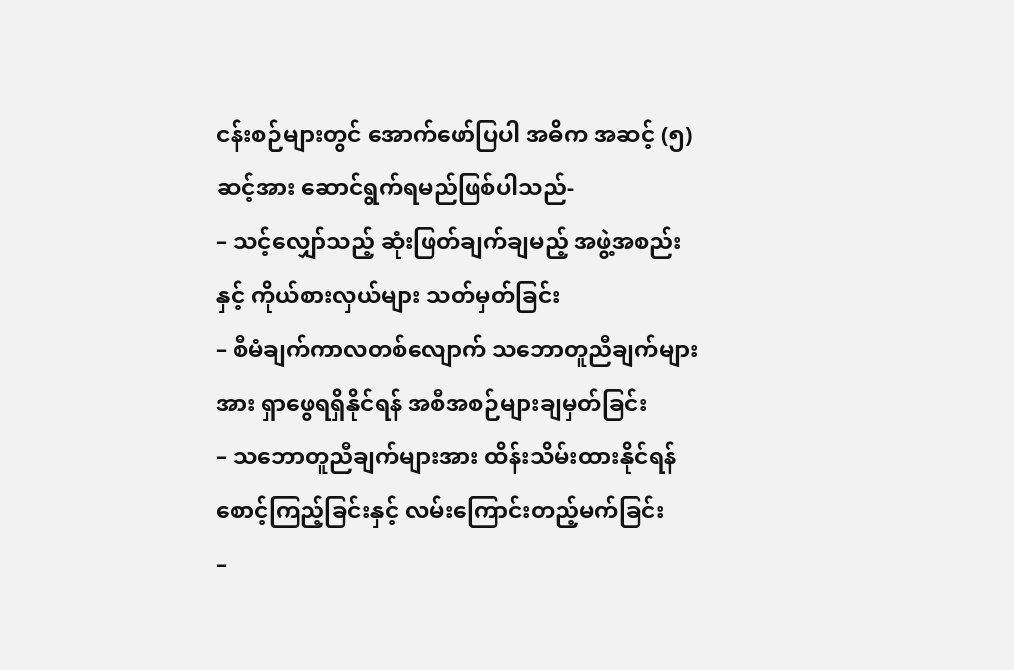ငန်းစဉ်များတွင် အောက်ဖော်ပြပါ အဓိက အဆင့် (၅)ဆင့်အား ဆောင်ရွက်ရမည်ဖြစ်ပါသည်-
– သင့်လျှော်သည့် ဆုံးဖြတ်ချက်ချမည့် အဖွဲ့အစည်းနှင့် ကိုယ်စားလှယ်များ သတ်မှတ်ခြင်း
– စီမံချက်ကာလတစ်လျောက် သဘောတူညီချက်များအား ရှာဖွေရရှိနိုင်ရန် အစီအစဉ်များချမှတ်ခြင်း
– သဘောတူညီချက်များအား ထိန်းသိမ်းထားနိုင်ရန် စောင့်ကြည့်ခြင်းနှင့် လမ်းကြောင်းတည့်မက်ခြင်း
–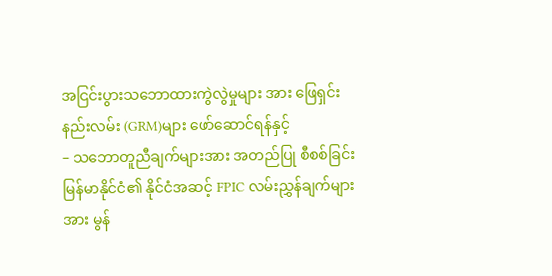အငြင်းပွားသဘောထားကွဲလွဲမှုများ အား ဖြေရှင်းနည်းလမ်း (GRM)များ ဖော်ဆောင်ရန်နှင့်
– သဘောတူညီချက်များအား အတည်ပြု စီစစ်ခြင်း
မြန်မာနိုင်ငံ၏ နိုင်ငံအဆင့် FPIC လမ်းညွှန်ချက်များအား မွန်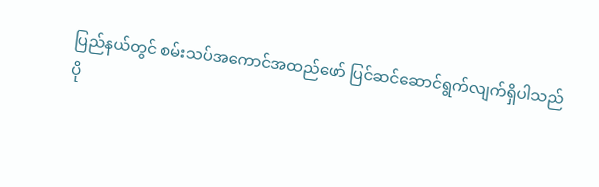ပြည်နယ်တွင် စမ်းသပ်အကောင်အထည်ဖော် ပြင်ဆင်ဆောင်ရွက်လျက်ရှိပါသည်
ပို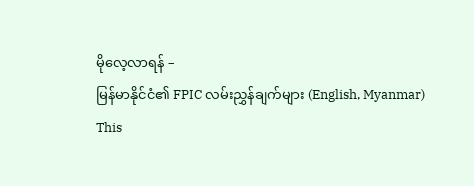မိုလေ့လာရန် –
မြန်မာနိုင်ငံ၏ FPIC လမ်းညွှန်ချက်များ (English, Myanmar)
This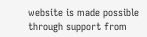website is made possible through support from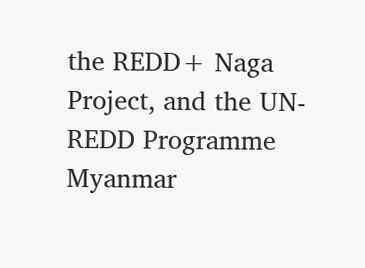the REDD+ Naga Project, and the UN-REDD Programme Myanmar